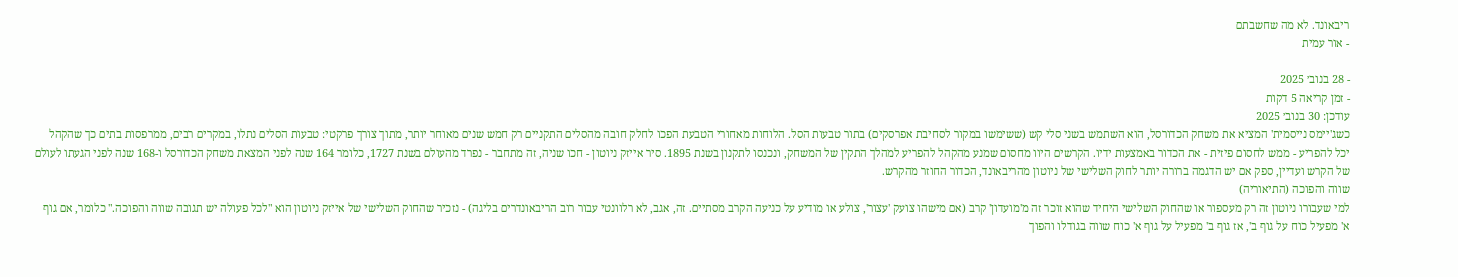ריבאונד. לא מה שחשבתם
- אור עמית

- 28 בנוב׳ 2025
- זמן קריאה 5 דקות
עודכן: 30 בנוב׳ 2025
כשג'יימס נייסמית' המציא את משחק הכדורסל, הוא השתמש בשני סלי קש (ששימשו במקור לסחיבת אפרסקים) בתור טבעות הסל. הלוחות מאחורי הטבעת הפכו לחלק חובה מהסלים התקניים רק חמש שנים מאוחר יותר, מתוך צורך פרקטי: טבעות הסלים נתלו, במקרים רבים, ממרפסות בתים כך שהקהל יכל להפריע - ממש לחסום פיזית - את הכדור באמצעות ידיו. הקרשים היוו מחסום שמנע מהקהל להפריע למהלך התקין של המשחק, ונכנסו לתקנון בשנת 1895. סיר אייזק ניוטון - חכו שניה, זה מתחבר - נפרד מהעולם בשנת 1727, כלומר 164 שנה לפני המצאת משחק הכדורסל ו-168 שנה לפני הגעתו לעולם של הקרש ועדיין, ספק אם יש הדגמה ברורה יותר לחוק השלישי של ניוטון מהריבאונד, הכדור החוזר מהקרש.
שווה והפוכה (התיאוריה)
למי שעבורו ניוטון זה רק מעספור או שהחוק השלישי היחיד שהוא זוכר זה מ'מועדון' קרב (אם מישהו צועק 'עצור', צולע או מודיע על כניעה הקרב מסתיים. זה, אגב, לא רלוונטי עבור רוב הריבאונדרים בליגה) - נזכיר שהחוק השלישי של אייזק ניוטון הוא "לכל פעולה יש תגובה שווה והפוכה." כלומר, אם גוף א' מפעיל כוח על גוף ב', אז גוף ב' מפעיל על גוף א' כוח שווה בגודלו והפוך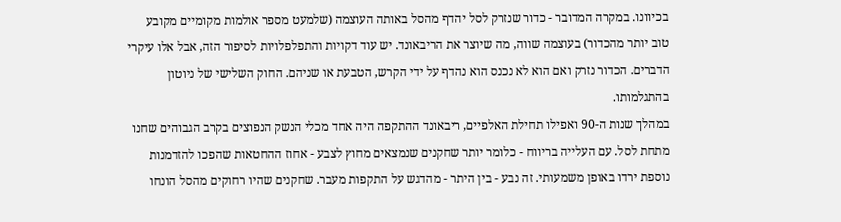בכיוונו. במקרה המדובר - כדור שנזרק לסל יהדף מהסל באותה העוצמה (שלמעט מספר אולמות מקומיים מקובע טוב יותר מהכדור) בעוצמה שווה, מה שיוצר את הריבאונד. יש עוד דקויות והתפלפלויות לסיפור הזה, אבל אלו עיקרי הדברים. הכדור נזרק ואם הוא לא נכנס הוא נהדף על ידי הקרש, הטבעת או שניהם. החוק השלישי של ניוטון בהתגלמותו.
במהלך שנות ה-90 ואפילו תחילת האלפיים, ריבאונד ההתקפה היה אחד מכלי הנשק הנפוצים בקרב הגבוהים שחנו מתחת לסל. עם העלייה בריווח - כלומר יותר שחקנים שנמצאים מחוץ לצבע - אחוז ההחטאות שהפכו להזדמנות נוספת ירדו באופן משמעותי. זה נבע - בין היתר - מהדגש על התקפות מעבר. שחקנים שהיו רחוקים מהסל הונחו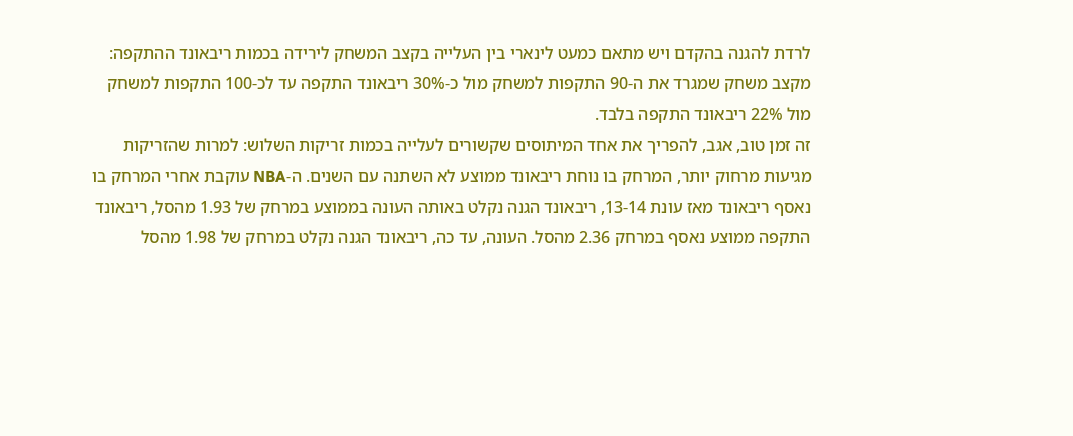לרדת להגנה בהקדם ויש מתאם כמעט לינארי בין העלייה בקצב המשחק לירידה בכמות ריבאונד ההתקפה: מקצב משחק שמגרד את ה-90 התקפות למשחק מול כ-30% ריבאונד התקפה עד לכ-100 התקפות למשחק מול 22% ריבאונד התקפה בלבד.
זה זמן טוב, אגב, להפריך את אחד המיתוסים שקשורים לעלייה בכמות זריקות השלוש: למרות שהזריקות מגיעות מרחוק יותר, המרחק בו נוחת ריבאונד ממוצע לא השתנה עם השנים. ה-NBA עוקבת אחרי המרחק בו נאסף ריבאונד מאז עונת 13-14, ריבאונד הגנה נקלט באותה העונה בממוצע במרחק של 1.93 מהסל, ריבאונד התקפה ממוצע נאסף במרחק 2.36 מהסל. העונה, עד כה, ריבאונד הגנה נקלט במרחק של 1.98 מהסל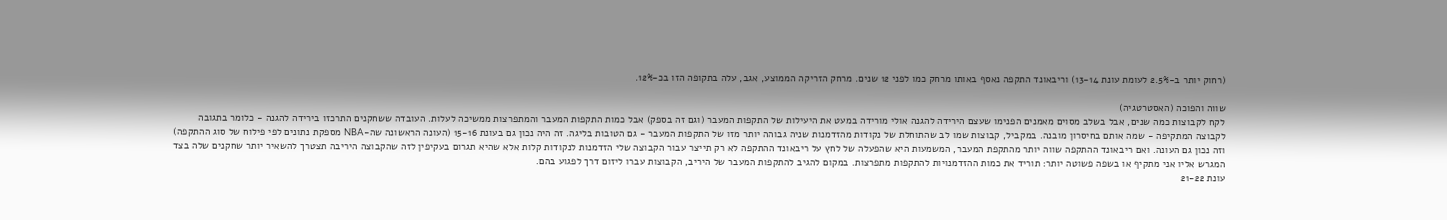(רחוק יותר ב-2.5% לעומת עונת 13-14) וריבאונד התקפה נאסף באותו מרחק כמו לפני 12 שנים. מרחק הזריקה הממוצע, אגב, עלה בתקופה הזו בכ-12%.

שווה והפוכה (האסטרטגיה)
לקח לקבוצות כמה שנים, אבל בשלב מסוים מאמנים הפנימו שעצם הירידה להגנה אולי מורידה במעט את היעילות של התקפות המעבר (וגם זה בספק) אבל כמות התקפות המעבר והמתפרצות ממשיכה לעלות. העובדה ששחקנים התרכזו בירידה להגנה - כלומר בתגובה לקבוצה המתקיפה - שמה אותם בחיסרון מובנה. במקביל, קבוצות שמו לב שהתוחלת של נקודות מהזדמנות שניה גבוהה יותר מזו של התקפות המעבר - גם הטובות בליגה. זה היה נכון גם בעונת 15-16 (העונה הראשונה שה-NBA מספקת נתונים לפי פילוח של סוג ההתקפה) וזה נכון גם העונה. ואם ריבאונד ההתקפה שווה יותר מהתקפת המעבר, המשמעות היא שהפעלה של לחץ על ריבאונד ההתקפה לא רק תייצר עבור הקבוצה שלי הזדמנות לנקודות קלות אלא שהיא תגרום בעקיפין לזה שהקבוצה היריבה תצטרך להשאיר יותר שחקנים שלה בצד המגרש אליו אני מתקיף או בשפה פשוטה יותר: תוריד את כמות ההזדמנויות להתקפות מתפרצות. במקום להגיב להתקפות המעבר של היריב, הקבוצות עברו ליזום דרך לפגוע בהם.
עונת 21-22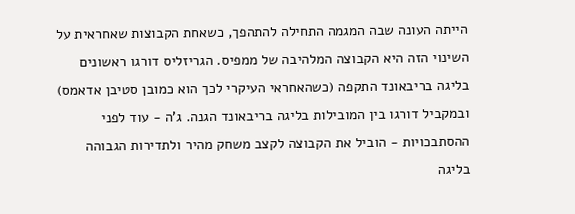הייתה העונה שבה המגמה התחילה להתהפך, כשאחת הקבוצות שאחראית על השינוי הזה היא הקבוצה המלהיבה של ממפיס. הגריזליס דורגו ראשונים בליגה בריבאונד התקפה (כשהאחראי העיקרי לכך הוא כמובן סטיבן אדאמס) ובמקביל דורגו בין המובילות בליגה בריבאונד הגנה. ג'ה - עוד לפני ההסתבכויות - הוביל את הקבוצה לקצב משחק מהיר ולתדירות הגבוהה בליגה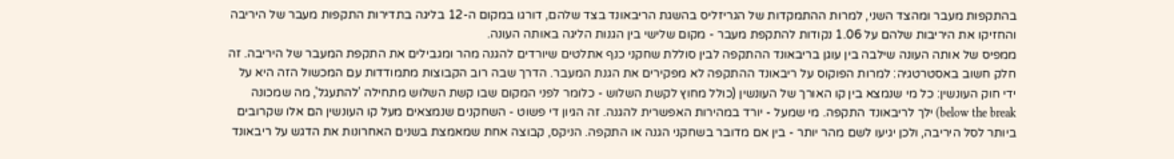בהתקפות מעבר ומהצד השני, למרות ההתמקדות של הגריזליס בהשגת הריבאונד בצד שלהם, דורגו במקום ה-12 בליגה בתדירות התקפות מעבר של היריבה והחזיקו את היריבות שלהם על 1.06 נקודות להתקפת מעבר - מקום שלישי בין הגנות הליגה באותה העונה.
ממפיס של אותה העונה שילבה בין עוגן בריבאונד ההתקפה לבין סוללת שחקני כנף אתלטים שיורדים להגנה מהר ומגבילים את התקפת המעבר של היריבה. זה חלק חשוב באסטרטגיה: למרות הפוקוס על ריבאונד ההתקפה לא מפקירים את הגנת המעבר. הדרך שבה רוב הקבוצות מתמודדות עם המכשול הזה היא על ידי חוק העונשין: כל מי שנמצא בין קו האורך של העונשין (כולל מחוץ לקשת השלוש - כלומר לפני המקום שבו קשת השלוש מתחילה 'להתעגל', מה שמכונה below the break) ילך לריבאונד התקפה. מי שמעל - יורד במהירות האפשרית להגנה. זה הגיון די פשוט - השחקנים שנמצאים מעל קו העונשין הם אלו שקרובים ביותר לסל היריבה, ולכן יגיעו לשם מהר יותר - בין אם מדובר בשחקני הגנה או התקפה. הניקס, קבוצה אחת שמאמצת בשנים האחרונות את הדגש על ריבאונד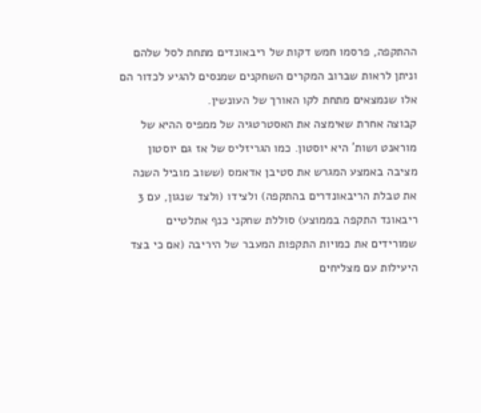ההתקפה, פרסמו חמש דקות של ריבאונדים מתחת לסל שלהם וניתן לראות שברוב המקרים השחקנים שמנסים להגיע לכדור הם אלו שנמצאים מתחת לקו האורך של העונשין.
קבוצה אחרת שאימצה את האסטרטגיה של ממפיס ההיא של מוראנט ושות' היא יוסטון. כמו הגריזליס של אז גם יוסטון מציבה באמצע המגרש את סטיבן אדאמס (ששוב מוביל השנה את טבלת הריבאונדרים בהתקפה) ולצידו (ולצד שנגון, עם 3 ריבאונד התקפה בממוצע) סוללת שחקני כנף אתלטיים שמורידים את כמויות התקפות המעבר של היריבה (אם כי בצד היעילות עם מצליחים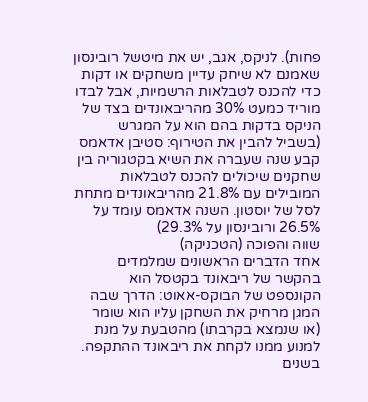פחות). לניקס, אגב, יש את מיטשל רובינסון שאמנם לא שיחק עדיין משחקים או דקות כדי להכנס לטבלאות הרשמיות, אבל לבדו מוריד כמעט 30% מהריבאונדים בצד של הניקס בדקות בהם הוא על המגרש (בשביל להבין את הטירוף: סטיבן אדאמס קבע שנה שעברה את השיא בקטגוריה בין שחקנים שיכולים להכנס לטבלאות המובילים עם 21.8% מהריבאונדים מתחת לסל של יוסטון. השנה אדאמס עומד על 26.5% ורובינסון על 29.3%)
שווה והפוכה (הטכניקה)
אחד הדברים הראשונים שמלמדים בהקשר של ריבאונד בקטסל הוא הקונספט של הבוקס-אאוט: הדרך שבה המגן מרחיק את השחקן עליו הוא שומר (או שנמצא בקרבתו) מהטבעת על מנת למנוע ממנו לקחת את ריבאונד ההתקפה. בשנים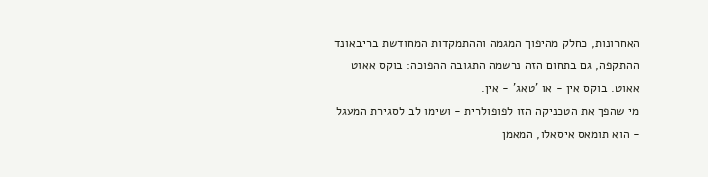האחרונות, כחלק מהיפוך המגמה וההתמקדות המחודשת בריבאונד ההתקפה, גם בתחום הזה נרשמה התגובה ההפוכה: בוקס אאוט אאוט. בוקס אין - או 'טאג' - אין.
מי שהפך את הטכניקה הזו לפופולרית - ושימו לב לסגירת המעגל - הוא תומאס איסאלו, המאמן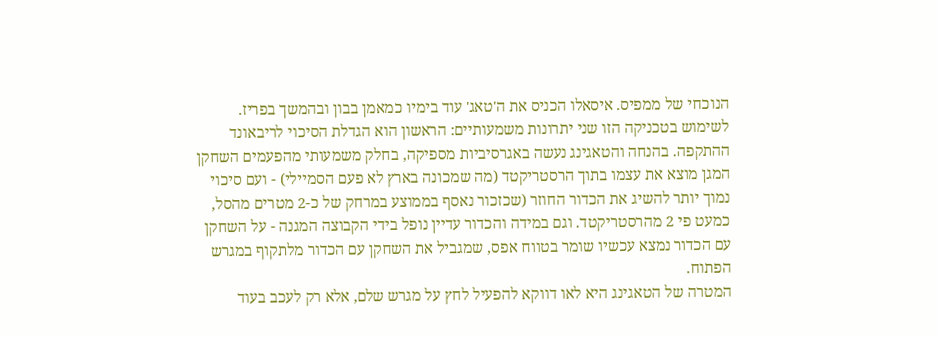הנוכחי של ממפיס. איסאלו הכניס את ה'טאג' עוד בימיו כמאמן בבון ובהמשך בפריז. לשימוש בטכניקה הזו שני יתרונות משמעותיים: הראשון הוא הגדלת הסיכוי לריבאונד ההתקפה. בהנחה והטאגינג נעשה באגרסיביות מספיקה, בחלק משמעותי מהפעמים השחקן המגן מוצא את עצמו בתוך הרסטריקטד (מה שמכונה בארץ לא פעם הסמיילי) - ועם סיכוי נמוך יותר להשיג את הכדור החוזר (שכזכור נאסף בממוצע במרחק של כ-2 מטרים מהסל, כמעט פי 2 מהרסטריקטד. וגם במידה והכדור עדיין נופל בידי הקבוצה המגנה - על השחקן עם הכדור נמצא עכשיו שומר בטווח אפס, שמגביל את השחקן עם הכדור מלתקוף במגרש הפתוח.
המטרה של הטאגינג היא לאו דווקא להפעיל לחץ על מגרש שלם, אלא רק לעכב בעוד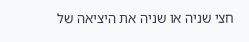חצי שניה או שניה את היציאה של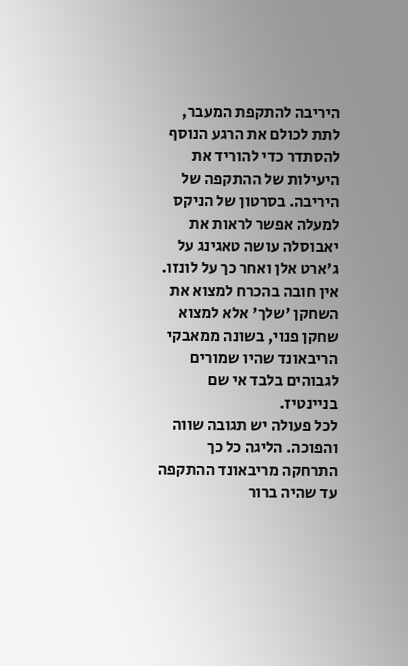היריבה להתקפת המעבר, לתת לכולם את הרגע הנוסף להסתדר כדי להוריד את היעילות של ההתקפה של היריבה. בסרטון של הניקס למעלה אפשר לראות את יאבוסלה עושה טאגינג על ג'ארט אלן ואחר כך על לונזו. אין חובה בהכרח למצוא את השחקן 'שלך' אלא למצוא שחקן פנוי, בשונה ממאבקי הריבאונד שהיו שמורים לגבוהים בלבד אי שם בניינטיז.
לכל פעולה יש תגובה שווה והפוכה. הליגה כל כך התרחקה מריבאונד ההתקפה עד שהיה ברור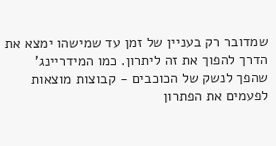שמדובר רק בעניין של זמן עד שמישהו ימצא את הדרך להפוך את זה ליתרון. כמו המידריינג' שהפך לנשק של הכוכבים - קבוצות מוצאות לפעמים את הפתרון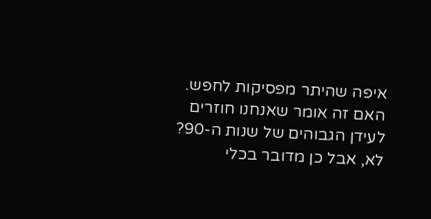איפה שהיתר מפסיקות לחפש. האם זה אומר שאנחנו חוזרים לעידן הגבוהים של שנות ה-90? לא, אבל כן מדובר בכלי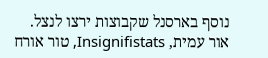נוסף בארסנל שקבוצות ירצו לנצל.
אור עמית, Insignifistats, טור אורח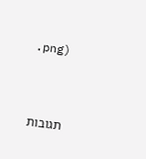.png)



תגובות